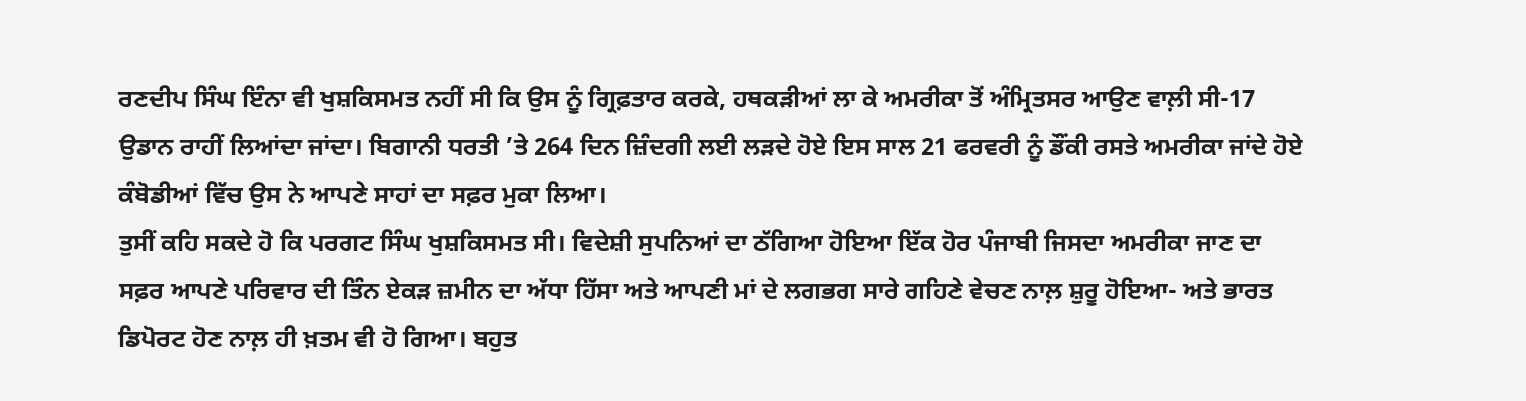ਰਣਦੀਪ ਸਿੰਘ ਇੰਨਾ ਵੀ ਖੁਸ਼ਕਿਸਮਤ ਨਹੀਂ ਸੀ ਕਿ ਉਸ ਨੂੰ ਗ੍ਰਿਫ਼ਤਾਰ ਕਰਕੇ, ਹਥਕੜੀਆਂ ਲਾ ਕੇ ਅਮਰੀਕਾ ਤੋਂ ਅੰਮ੍ਰਿਤਸਰ ਆਉਣ ਵਾਲ਼ੀ ਸੀ-17 ਉਡਾਨ ਰਾਹੀਂ ਲਿਆਂਦਾ ਜਾਂਦਾ। ਬਿਗਾਨੀ ਧਰਤੀ ’ਤੇ 264 ਦਿਨ ਜ਼ਿੰਦਗੀ ਲਈ ਲੜਦੇ ਹੋਏ ਇਸ ਸਾਲ 21 ਫਰਵਰੀ ਨੂੰ ਡੌਂਕੀ ਰਸਤੇ ਅਮਰੀਕਾ ਜਾਂਦੇ ਹੋਏ ਕੰਬੋਡੀਆਂ ਵਿੱਚ ਉਸ ਨੇ ਆਪਣੇ ਸਾਹਾਂ ਦਾ ਸਫ਼ਰ ਮੁਕਾ ਲਿਆ।
ਤੁਸੀਂ ਕਹਿ ਸਕਦੇ ਹੋ ਕਿ ਪਰਗਟ ਸਿੰਘ ਖੁਸ਼ਕਿਸਮਤ ਸੀ। ਵਿਦੇਸ਼ੀ ਸੁਪਨਿਆਂ ਦਾ ਠੱਗਿਆ ਹੋਇਆ ਇੱਕ ਹੋਰ ਪੰਜਾਬੀ ਜਿਸਦਾ ਅਮਰੀਕਾ ਜਾਣ ਦਾ ਸਫ਼ਰ ਆਪਣੇ ਪਰਿਵਾਰ ਦੀ ਤਿੰਨ ਏਕੜ ਜ਼ਮੀਨ ਦਾ ਅੱਧਾ ਹਿੱਸਾ ਅਤੇ ਆਪਣੀ ਮਾਂ ਦੇ ਲਗਭਗ ਸਾਰੇ ਗਹਿਣੇ ਵੇਚਣ ਨਾਲ਼ ਸ਼ੁਰੂ ਹੋਇਆ- ਅਤੇ ਭਾਰਤ ਡਿਪੋਰਟ ਹੋਣ ਨਾਲ਼ ਹੀ ਖ਼ਤਮ ਵੀ ਹੋ ਗਿਆ। ਬਹੁਤ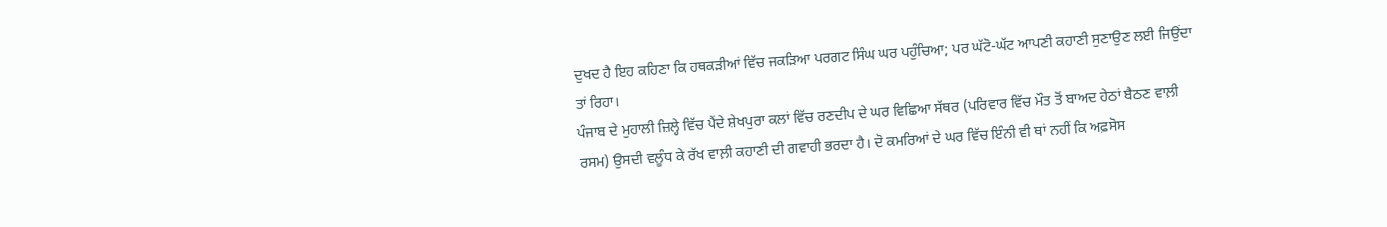ਦੁਖਦ ਹੈ ਇਹ ਕਹਿਣਾ ਕਿ ਹਥਕੜੀਆਂ ਵਿੱਚ ਜਕੜਿਆ ਪਰਗਟ ਸਿੰਘ ਘਰ ਪਹੁੰਚਿਆ; ਪਰ ਘੱਟੋ-ਘੱਟ ਆਪਣੀ ਕਹਾਣੀ ਸੁਣਾਉਣ ਲਈ ਜਿਉਂਦਾ ਤਾਂ ਰਿਹਾ।
ਪੰਜਾਬ ਦੇ ਮੁਹਾਲੀ ਜ਼ਿਲ੍ਹੇ ਵਿੱਚ ਪੈਂਦੇ ਸ਼ੇਖਪੁਰਾ ਕਲਾਂ ਵਿੱਚ ਰਣਦੀਪ ਦੇ ਘਰ ਵਿਛਿਆ ਸੱਥਰ (ਪਰਿਵਾਰ ਵਿੱਚ ਮੌਤ ਤੋਂ ਬਾਅਦ ਹੇਠਾਂ ਬੈਠਣ ਵਾਲ਼ੀ ਰਸਮ) ਉਸਦੀ ਵਲੂੰਧ ਕੇ ਰੱਖ ਵਾਲ਼ੀ ਕਹਾਣੀ ਦੀ ਗਵਾਹੀ ਭਰਦਾ ਹੈ। ਦੋ ਕਮਰਿਆਂ ਦੇ ਘਰ ਵਿੱਚ ਇੰਨੀ ਵੀ ਥਾਂ ਨਹੀਂ ਕਿ ਅਫ਼ਸੋਸ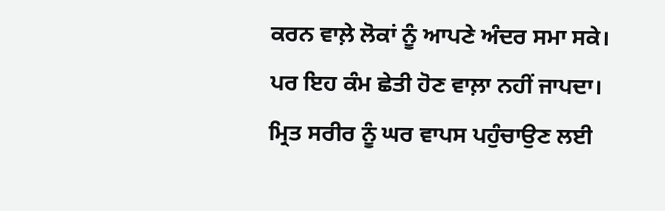ਕਰਨ ਵਾਲ਼ੇ ਲੋਕਾਂ ਨੂੰ ਆਪਣੇ ਅੰਦਰ ਸਮਾ ਸਕੇ। ਪਰ ਇਹ ਕੰਮ ਛੇਤੀ ਹੋਣ ਵਾਲ਼ਾ ਨਹੀਂ ਜਾਪਦਾ। ਮ੍ਰਿਤ ਸਰੀਰ ਨੂੰ ਘਰ ਵਾਪਸ ਪਹੁੰਚਾਉਣ ਲਈ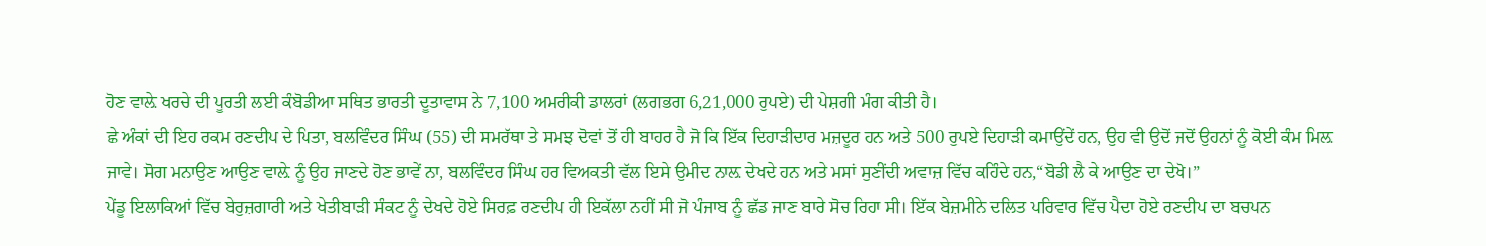ਹੋਣ ਵਾਲ਼ੇ ਖਰਚੇ ਦੀ ਪੂਰਤੀ ਲਈ ਕੰਬੋਡੀਆ ਸਥਿਤ ਭਾਰਤੀ ਦੂਤਾਵਾਸ ਨੇ 7,100 ਅਮਰੀਕੀ ਡਾਲਰਾਂ (ਲਗਭਗ 6,21,000 ਰੁਪਏ) ਦੀ ਪੇਸ਼ਗੀ ਮੰਗ ਕੀਤੀ ਹੈ।
ਛੇ ਅੰਕਾਂ ਦੀ ਇਹ ਰਕਮ ਰਣਦੀਪ ਦੇ ਪਿਤਾ, ਬਲਵਿੰਦਰ ਸਿੰਘ (55) ਦੀ ਸਮਰੱਥਾ ਤੇ ਸਮਝ ਦੋਵਾਂ ਤੋਂ ਹੀ ਬਾਹਰ ਹੈ ਜੋ ਕਿ ਇੱਕ ਦਿਹਾੜੀਦਾਰ ਮਜ਼ਦੂਰ ਹਨ ਅਤੇ 500 ਰੁਪਏ ਦਿਹਾੜੀ ਕਮਾਉਂਦੇਂ ਹਨ, ਉਹ ਵੀ ਉਦੋਂ ਜਦੋਂ ਉਹਨਾਂ ਨੂੰ ਕੋਈ ਕੰਮ ਮਿਲ਼ ਜਾਵੇ। ਸੋਗ ਮਨਾਉਣ ਆਉਣ ਵਾਲ਼ੇ ਨੂੰ ਉਹ ਜਾਣਦੇ ਹੋਣ ਭਾਵੇਂ ਨਾ, ਬਲਵਿੰਦਰ ਸਿੰਘ ਹਰ ਵਿਅਕਤੀ ਵੱਲ ਇਸੇ ਉਮੀਦ ਨਾਲ਼ ਦੇਖਦੇ ਹਨ ਅਤੇ ਮਸਾਂ ਸੁਣੀਂਦੀ ਅਵਾਜ਼ ਵਿੱਚ ਕਹਿੰਦੇ ਹਨ,“ਬੋਡੀ ਲੈ ਕੇ ਆਉਣ ਦਾ ਦੇਖੋ।”
ਪੇਂਡੂ ਇਲਾਕਿਆਂ ਵਿੱਚ ਬੇਰੁਜ਼ਗਾਰੀ ਅਤੇ ਖੇਤੀਬਾੜੀ ਸੰਕਟ ਨੂੰ ਦੇਖਦੇ ਹੋਏ ਸਿਰਫ਼ ਰਣਦੀਪ ਹੀ ਇਕੱਲਾ ਨਹੀਂ ਸੀ ਜੋ ਪੰਜਾਬ ਨੂੰ ਛੱਡ ਜਾਣ ਬਾਰੇ ਸੋਚ ਰਿਹਾ ਸੀ। ਇੱਕ ਬੇਜ਼ਮੀਨੇ ਦਲਿਤ ਪਰਿਵਾਰ ਵਿੱਚ ਪੈਦਾ ਹੋਏ ਰਣਦੀਪ ਦਾ ਬਚਪਨ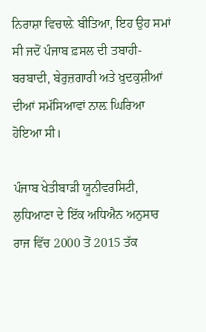ਨਿਰਾਸ਼ਾ ਵਿਚਾਲ਼ੇ ਬੀਤਿਆ, ਇਹ ਉਹ ਸਮਾਂ ਸੀ ਜਦੋਂ ਪੰਜਾਬ ਫ਼ਸਲ ਦੀ ਤਬਾਹੀ-ਬਰਬਾਦੀ, ਬੇਰੁਜ਼ਗਾਰੀ ਅਤੇ ਖ਼ੁਦਕੁਸ਼ੀਆਂ ਦੀਆਂ ਸਮੱਸਿਆਵਾਂ ਨਾਲ਼ ਘਿਰਿਆ ਹੋਇਆ ਸੀ।

ਪੰਜਾਬ ਖੇਤੀਬਾੜੀ ਯੂਨੀਵਰਸਿਟੀ, ਲੁਧਿਆਣਾ ਦੇ ਇੱਕ ਅਧਿਐਨ ਅਨੁਸਾਰ ਰਾਜ ਵਿੱਚ 2000 ਤੋਂ 2015 ਤੱਕ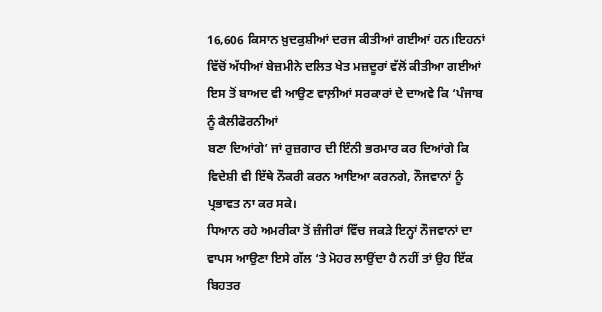16,606 ਕਿਸਾਨ ਖ਼ੁਦਕੁਸ਼ੀਆਂ ਦਰਜ ਕੀਤੀਆਂ ਗਈਆਂ ਹਨ।ਇਹਨਾਂ ਵਿੱਚੋਂ ਅੱਧੀਆਂ ਬੇਜ਼ਮੀਨੇ ਦਲਿਤ ਖੇਤ ਮਜ਼ਦੂਰਾਂ ਵੱਲੋਂ ਕੀਤੀਆ ਗਈਆਂ ਇਸ ਤੋਂ ਬਾਅਦ ਵੀ ਆਉਣ ਵਾਲ਼ੀਆਂ ਸਰਕਾਰਾਂ ਦੇ ਦਾਅਵੇ ਕਿ ‘ਪੰਜਾਬ ਨੂੰ ਕੈਲੀਫੋਰਨੀਆਂ
ਬਣਾ ਦਿਆਂਗੇ’ ਜਾਂ ਰੁਜ਼ਗਾਰ ਦੀ ਇੰਨੀ ਭਰਮਾਰ ਕਰ ਦਿਆਂਗੇ ਕਿ ਵਿਦੇਸ਼ੀ ਵੀ ਇੱਥੇ ਨੌਕਰੀ ਕਰਨ ਆਇਆ ਕਰਨਗੇ, ਨੌਜਵਾਨਾਂ ਨੂੰ ਪ੍ਰਭਾਵਤ ਨਾ ਕਰ ਸਕੇ।
ਧਿਆਨ ਰਹੇ ਅਮਰੀਕਾ ਤੋਂ ਜ਼ੰਜੀਰਾਂ ਵਿੱਚ ਜਕੜੇ ਇਨ੍ਹਾਂ ਨੌਜਵਾਨਾਂ ਦਾ ਵਾਪਸ ਆਉਣਾ ਇਸੇ ਗੱਲ ‘ਤੇ ਮੋਹਰ ਲਾਉਂਦਾ ਹੈ ਨਹੀਂ ਤਾਂ ਉਹ ਇੱਕ ਬਿਹਤਰ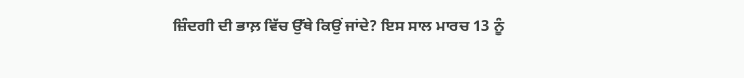ਜ਼ਿੰਦਗੀ ਦੀ ਭਾਲ਼ ਵਿੱਚ ਉੱਥੇ ਕਿਉਂ ਜਾਂਦੇ? ਇਸ ਸਾਲ ਮਾਰਚ 13 ਨੂੰ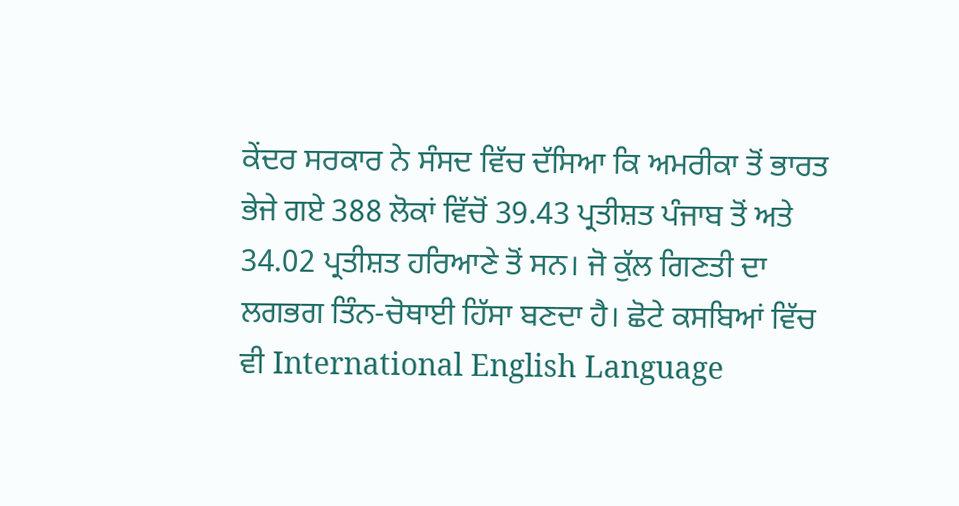ਕੇਂਦਰ ਸਰਕਾਰ ਨੇ ਸੰਸਦ ਵਿੱਚ ਦੱਸਿਆ ਕਿ ਅਮਰੀਕਾ ਤੋਂ ਭਾਰਤ ਭੇਜੇ ਗਏ 388 ਲੋਕਾਂ ਵਿੱਚੋਂ 39.43 ਪ੍ਰਤੀਸ਼ਤ ਪੰਜਾਬ ਤੋਂ ਅਤੇ 34.02 ਪ੍ਰਤੀਸ਼ਤ ਹਰਿਆਣੇ ਤੋਂ ਸਨ। ਜੋ ਕੁੱਲ ਗਿਣਤੀ ਦਾ ਲਗਭਗ ਤਿੰਨ-ਚੋਥਾਈ ਹਿੱਸਾ ਬਣਦਾ ਹੈ। ਛੋਟੇ ਕਸਬਿਆਂ ਵਿੱਚ ਵੀ International English Language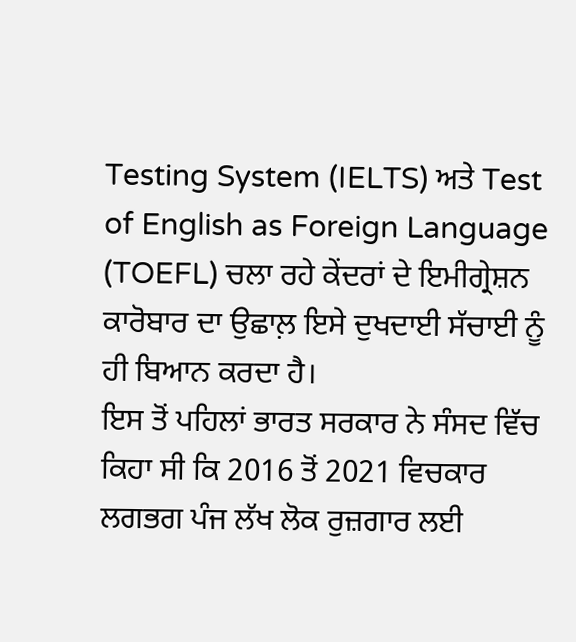Testing System (IELTS) ਅਤੇ Test of English as Foreign Language (TOEFL) ਚਲਾ ਰਹੇ ਕੇਂਦਰਾਂ ਦੇ ਇਮੀਗ੍ਰੇਸ਼ਨ ਕਾਰੋਬਾਰ ਦਾ ਉਛਾਲ਼ ਇਸੇ ਦੁਖਦਾਈ ਸੱਚਾਈ ਨੂੰ ਹੀ ਬਿਆਨ ਕਰਦਾ ਹੈ।
ਇਸ ਤੋਂ ਪਹਿਲਾਂ ਭਾਰਤ ਸਰਕਾਰ ਨੇ ਸੰਸਦ ਵਿੱਚ ਕਿਹਾ ਸੀ ਕਿ 2016 ਤੋਂ 2021 ਵਿਚਕਾਰ ਲਗਭਗ ਪੰਜ ਲੱਖ ਲੋਕ ਰੁਜ਼ਗਾਰ ਲਈ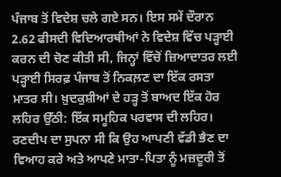ਪੰਜਾਬ ਤੋਂ ਵਿਦੇਸ਼ ਚਲੇ ਗਏ ਸਨ। ਇਸ ਸਮੇਂ ਦੌਰਾਨ 2.62 ਫੀਸਦੀ ਵਿਦਿਆਰਥੀਆਂ ਨੇ ਵਿਦੇਸ਼ ਵਿੱਚ ਪੜ੍ਹਾਈ ਕਰਨ ਦੀ ਚੋਣ ਕੀਤੀ ਸੀ, ਜਿਨ੍ਹਾਂ ਵਿੱਚੋਂ ਜ਼ਿਆਦਾਤਰ ਲਈ ਪੜ੍ਹਾਈ ਸਿਰਫ਼ ਪੰਜਾਬ ਤੋਂ ਨਿਕਲ਼ਣ ਦਾ ਇੱਕ ਰਸਤਾ ਮਾਤਰ ਸੀ। ਖ਼ੁਦਕੁਸ਼ੀਆਂ ਦੇ ਹੜ੍ਹ ਤੋਂ ਬਾਅਦ ਇੱਕ ਹੋਰ ਲਹਿਰ ਉੱਠੀ: ਇੱਕ ਸਮੂਹਿਕ ਪਰਵਾਸ ਦੀ ਲਹਿਰ।
ਰਣਦੀਪ ਦਾ ਸੁਪਨਾ ਸੀ ਕਿ ਉਹ ਆਪਣੀ ਵੱਡੀ ਭੈਣ ਦਾ ਵਿਆਹ ਕਰੇ ਅਤੇ ਆਪਣੇ ਮਾਤਾ-ਪਿਤਾ ਨੂੰ ਮਜ਼ਦੂਰੀ ਤੋਂ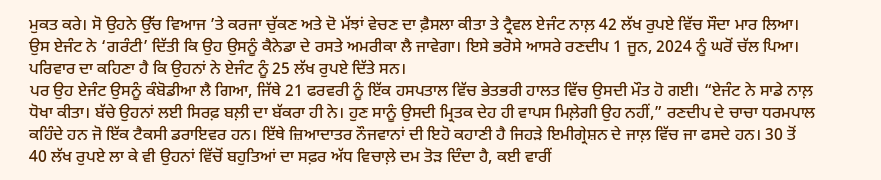ਮੁਕਤ ਕਰੇ। ਸੋ ਉਹਨੇ ਉੱਚ ਵਿਆਜ ’ਤੇ ਕਰਜਾ ਚੁੱਕਣ ਅਤੇ ਦੋ ਮੱਝਾਂ ਵੇਚਣ ਦਾ ਫ਼ੈਸਲਾ ਕੀਤਾ ਤੇ ਟ੍ਰੈਵਲ ਏਜੰਟ ਨਾਲ਼ 42 ਲੱਖ ਰੁਪਏ ਵਿੱਚ ਸੌਦਾ ਮਾਰ ਲਿਆ। ਉਸ ਏਜੰਟ ਨੇ ‘ਗਰੰਟੀ’ ਦਿੱਤੀ ਕਿ ਉਹ ਉਸਨੂੰ ਕੈਨੇਡਾ ਦੇ ਰਸਤੇ ਅਮਰੀਕਾ ਲੈ ਜਾਵੇਗਾ। ਇਸੇ ਭਰੋਸੇ ਆਸਰੇ ਰਣਦੀਪ 1 ਜੂਨ, 2024 ਨੂੰ ਘਰੋਂ ਚੱਲ ਪਿਆ। ਪਰਿਵਾਰ ਦਾ ਕਹਿਣਾ ਹੈ ਕਿ ਉਹਨਾਂ ਨੇ ਏਜੰਟ ਨੂੰ 25 ਲੱਖ ਰੁਪਏ ਦਿੱਤੇ ਸਨ।
ਪਰ ਉਹ ਏਜੰਟ ਉਸਨੂੰ ਕੰਬੋਡੀਆ ਲੈ ਗਿਆ, ਜਿੱਥੇ 21 ਫਰਵਰੀ ਨੂੰ ਇੱਕ ਹਸਪਤਾਲ ਵਿੱਚ ਭੇਤਭਰੀ ਹਾਲਤ ਵਿੱਚ ਉਸਦੀ ਮੌਤ ਹੋ ਗਈ। “ਏਜੰਟ ਨੇ ਸਾਡੇ ਨਾਲ਼ ਧੋਖਾ ਕੀਤਾ। ਬੱਚੇ ਉਹਨਾਂ ਲਈ ਸਿਰਫ਼ ਬਲ਼ੀ ਦਾ ਬੱਕਰਾ ਹੀ ਨੇ। ਹੁਣ ਸਾਨੂੰ ਉਸਦੀ ਮ੍ਰਿਤਕ ਦੇਹ ਹੀ ਵਾਪਸ ਮਿਲ਼ੇਗੀ ਉਹ ਨਹੀਂ,” ਰਣਦੀਪ ਦੇ ਚਾਚਾ ਧਰਮਪਾਲ ਕਹਿੰਦੇ ਹਨ ਜੋ ਇੱਕ ਟੈਕਸੀ ਡਰਾਇਵਰ ਹਨ। ਇੱਥੇ ਜ਼ਿਆਦਾਤਰ ਨੌਜਵਾਨਾਂ ਦੀ ਇਹੋ ਕਹਾਣੀ ਹੈ ਜਿਹੜੇ ਇਮੀਗ੍ਰੇਸ਼ਨ ਦੇ ਜਾਲ਼ ਵਿੱਚ ਜਾ ਫਸਦੇ ਹਨ। 30 ਤੋਂ 40 ਲੱਖ ਰੁਪਏ ਲਾ ਕੇ ਵੀ ਉਹਨਾਂ ਵਿੱਚੋਂ ਬਹੁਤਿਆਂ ਦਾ ਸਫ਼ਰ ਅੱਧ ਵਿਚਾਲ਼ੇ ਦਮ ਤੋੜ ਦਿੰਦਾ ਹੈ, ਕਈ ਵਾਰੀਂ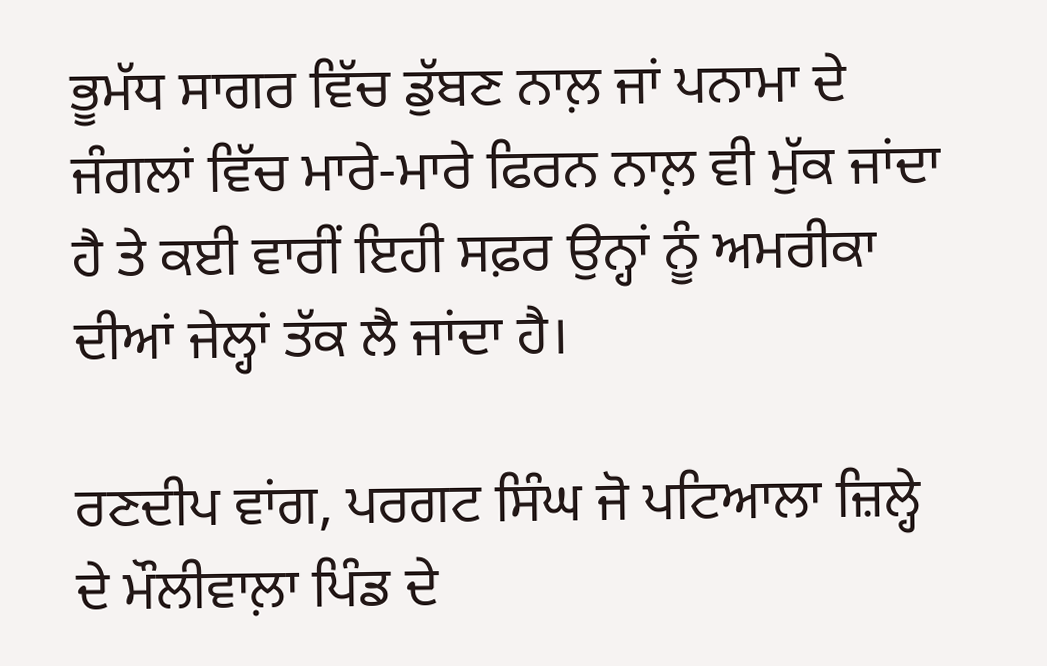ਭੂਮੱਧ ਸਾਗਰ ਵਿੱਚ ਡੁੱਬਣ ਨਾਲ਼ ਜਾਂ ਪਨਾਮਾ ਦੇ ਜੰਗਲਾਂ ਵਿੱਚ ਮਾਰੇ-ਮਾਰੇ ਫਿਰਨ ਨਾਲ਼ ਵੀ ਮੁੱਕ ਜਾਂਦਾ ਹੈ ਤੇ ਕਈ ਵਾਰੀਂ ਇਹੀ ਸਫ਼ਰ ਉਨ੍ਹਾਂ ਨੂੰ ਅਮਰੀਕਾ ਦੀਆਂ ਜੇਲ੍ਹਾਂ ਤੱਕ ਲੈ ਜਾਂਦਾ ਹੈ।

ਰਣਦੀਪ ਵਾਂਗ, ਪਰਗਟ ਸਿੰਘ ਜੋ ਪਟਿਆਲਾ ਜ਼ਿਲ੍ਹੇ ਦੇ ਮੌਲੀਵਾਲ਼ਾ ਪਿੰਡ ਦੇ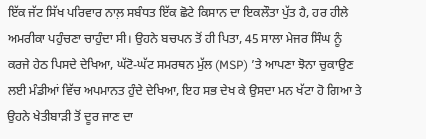ਇੱਕ ਜੱਟ ਸਿੱਖ ਪਰਿਵਾਰ ਨਾਲ਼ ਸਬੰਧਤ ਇੱਕ ਛੋਟੇ ਕਿਸਾਨ ਦਾ ਇਕਲੌਤਾ ਪੁੱਤ ਹੈ, ਹਰ ਹੀਲੇ ਅਮਰੀਕਾ ਪਹੁੰਚਣਾ ਚਾਹੁੰਦਾ ਸੀ। ਉਹਨੇ ਬਚਪਨ ਤੋਂ ਹੀ ਪਿਤਾ, 45 ਸਾਲਾ ਮੇਜਰ ਸਿੰਘ ਨੂੰ ਕਰਜੇ ਹੇਠ ਪਿਸਦੇ ਦੇਖਿਆ, ਘੱਟੋ-ਘੱਟ ਸਮਰਥਨ ਮੁੱਲ (MSP) ’ਤੇ ਆਪਣਾ ਝੋਨਾ ਚੁਕਾਉਣ ਲਈ ਮੰਡੀਆਂ ਵਿੱਚ ਅਪਮਾਨਤ ਹੁੰਦੇ ਦੇਖਿਆ, ਇਹ ਸਭ ਦੇਖ ਕੇ ਉਸਦਾ ਮਨ ਖੱਟਾ ਹੋ ਗਿਆ ਤੇ ਉਹਨੇ ਖੇਤੀਬਾੜੀ ਤੋਂ ਦੂਰ ਜਾਣ ਦਾ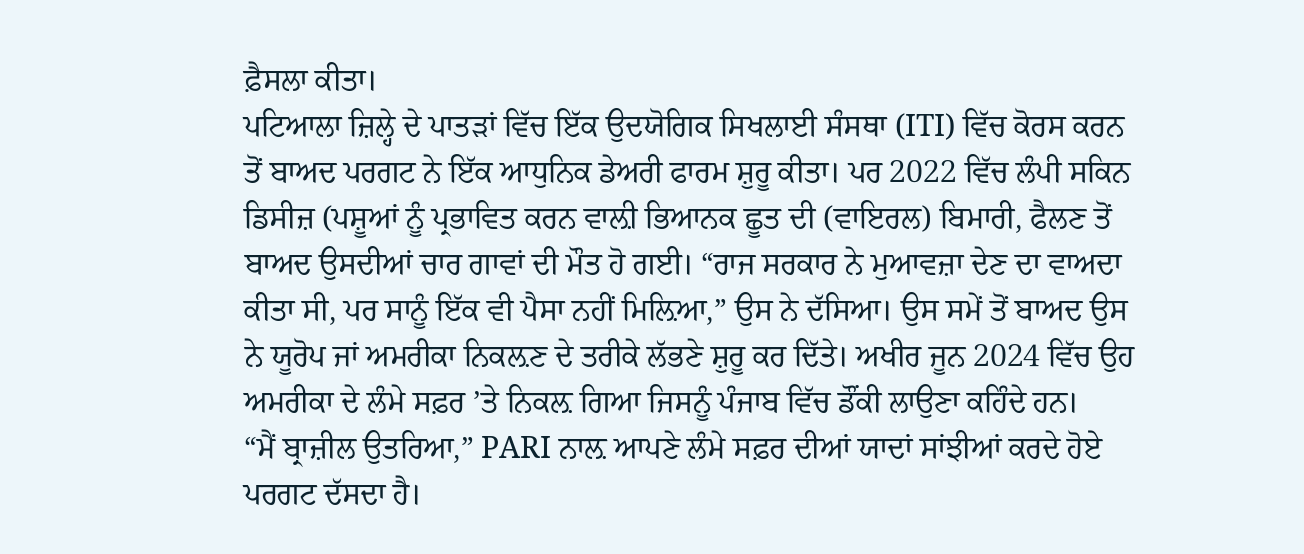ਫ਼ੈਸਲਾ ਕੀਤਾ।
ਪਟਿਆਲਾ ਜ਼ਿਲ੍ਹੇ ਦੇ ਪਾਤੜਾਂ ਵਿੱਚ ਇੱਕ ਉਦਯੋਗਿਕ ਸਿਖਲਾਈ ਸੰਸਥਾ (ITI) ਵਿੱਚ ਕੋਰਸ ਕਰਨ ਤੋਂ ਬਾਅਦ ਪਰਗਟ ਨੇ ਇੱਕ ਆਧੁਨਿਕ ਡੇਅਰੀ ਫਾਰਮ ਸ਼ੁਰੂ ਕੀਤਾ। ਪਰ 2022 ਵਿੱਚ ਲੰਪੀ ਸਕਿਨ ਡਿਸੀਜ਼ (ਪਸ਼ੂਆਂ ਨੂੰ ਪ੍ਰਭਾਵਿਤ ਕਰਨ ਵਾਲ਼ੀ ਭਿਆਨਕ ਛੂਤ ਦੀ (ਵਾਇਰਲ) ਬਿਮਾਰੀ, ਫੈਲਣ ਤੋਂ ਬਾਅਦ ਉਸਦੀਆਂ ਚਾਰ ਗਾਵਾਂ ਦੀ ਮੌਤ ਹੋ ਗਈ। “ਰਾਜ ਸਰਕਾਰ ਨੇ ਮੁਆਵਜ਼ਾ ਦੇਣ ਦਾ ਵਾਅਦਾ ਕੀਤਾ ਸੀ, ਪਰ ਸਾਨੂੰ ਇੱਕ ਵੀ ਪੈਸਾ ਨਹੀਂ ਮਿਲ਼ਿਆ,” ਉਸ ਨੇ ਦੱਸਿਆ। ਉਸ ਸਮੇਂ ਤੋਂ ਬਾਅਦ ਉਸ ਨੇ ਯੂਰੋਪ ਜਾਂ ਅਮਰੀਕਾ ਨਿਕਲ਼ਣ ਦੇ ਤਰੀਕੇ ਲੱਭਣੇ ਸ਼ੁਰੂ ਕਰ ਦਿੱਤੇ। ਅਖੀਰ ਜੂਨ 2024 ਵਿੱਚ ਉਹ ਅਮਰੀਕਾ ਦੇ ਲੰਮੇ ਸਫ਼ਰ ’ਤੇ ਨਿਕਲ਼ ਗਿਆ ਜਿਸਨੂੰ ਪੰਜਾਬ ਵਿੱਚ ਡੌਂਕੀ ਲਾਉਣਾ ਕਹਿੰਦੇ ਹਨ।
“ਮੈਂ ਬ੍ਰਾਜ਼ੀਲ ਉਤਰਿਆ,” PARI ਨਾਲ਼ ਆਪਣੇ ਲੰਮੇ ਸਫ਼ਰ ਦੀਆਂ ਯਾਦਾਂ ਸਾਂਝੀਆਂ ਕਰਦੇ ਹੋਏ ਪਰਗਟ ਦੱਸਦਾ ਹੈ।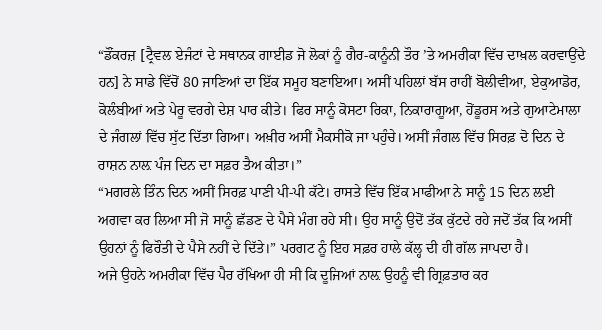“ਡੌਂਕਰਜ਼ [ਟ੍ਰੈਵਲ ਏਜੰਟਾਂ ਦੇ ਸਥਾਨਕ ਗਾਈਡ ਜੋ ਲੋਕਾਂ ਨੂੰ ਗੈਰ-ਕਾਨੂੰਨੀ ਤੌਰ ’ਤੇ ਅਮਰੀਕਾ ਵਿੱਚ ਦਾਖ਼ਲ ਕਰਵਾਉਂਦੇ ਹਨ] ਨੇ ਸਾਡੇ ਵਿੱਚੋਂ 80 ਜਾਣਿਆਂ ਦਾ ਇੱਕ ਸਮੂਹ ਬਣਾਇਆ। ਅਸੀਂ ਪਹਿਲਾਂ ਬੱਸ ਰਾਹੀਂ ਬੋਲੀਵੀਆ, ਏਕੁਆਡੋਰ, ਕੋਲੰਬੀਆਂ ਅਤੇ ਪੇਰੂ ਵਰਗੇ ਦੇਸ਼ ਪਾਰ ਕੀਤੇ। ਫਿਰ ਸਾਨੂੰ ਕੋਸਟਾ ਰਿਕਾ, ਨਿਕਾਰਾਗੂਆ, ਹੋਂਡੂਰਸ ਅਤੇ ਗੁਆਟੇਮਾਲਾ ਦੇ ਜੰਗਲਾਂ ਵਿੱਚ ਸੁੱਟ ਦਿੱਤਾ ਗਿਆ। ਅਖ਼ੀਰ ਅਸੀਂ ਮੈਕਸੀਕੋ ਜਾ ਪਹੁੰਚੇ। ਅਸੀਂ ਜੰਗਲ ਵਿੱਚ ਸਿਰਫ਼ ਦੋ ਦਿਨ ਦੇ ਰਾਸ਼ਨ ਨਾਲ਼ ਪੰਜ ਦਿਨ ਦਾ ਸਫ਼ਰ ਤੈਅ ਕੀਤਾ।”
“ਮਗਰਲੇ ਤਿੰਨ ਦਿਨ ਅਸੀਂ ਸਿਰਫ਼ ਪਾਣੀ ਪੀ-ਪੀ ਕੱਟੇ। ਰਾਸਤੇ ਵਿੱਚ ਇੱਕ ਮਾਫੀਆ ਨੇ ਸਾਨੂੰ 15 ਦਿਨ ਲਈ ਅਗਵਾ ਕਰ ਲਿਆ ਸੀ ਜੋ ਸਾਨੂੰ ਛੱਡਣ ਦੇ ਪੈਸੇ ਮੰਗ ਰਹੇ ਸੀ। ਉਹ ਸਾਨੂੰ ਉਦੋਂ ਤੱਕ ਕੁੱਟਦੇ ਰਹੇ ਜਦੋਂ ਤੱਕ ਕਿ ਅਸੀਂ ਉਹਨਾਂ ਨੂੰ ਫਿਰੌਤੀ ਦੇ ਪੈਸੇ ਨਹੀਂ ਦੇ ਦਿੱਤੇ।” ਪਰਗਟ ਨੂੰ ਇਹ ਸਫ਼ਰ ਹਾਲੇ ਕੱਲ੍ਹ ਦੀ ਹੀ ਗੱਲ ਜਾਪਦਾ ਹੈ।
ਅਜੇ ਉਹਨੇ ਅਮਰੀਕਾ ਵਿੱਚ ਪੈਰ ਰੱਖਿਆ ਹੀ ਸੀ ਕਿ ਦੂਜਿਆਂ ਨਾਲ਼ ਉਹਨੂੰ ਵੀ ਗ੍ਰਿਫ਼ਤਾਰ ਕਰ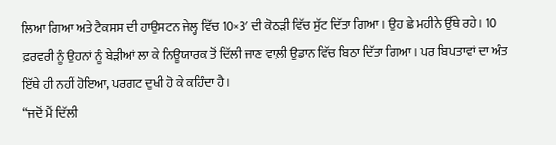ਲਿਆ ਗਿਆ ਅਤੇ ਟੈਕਸਸ ਦੀ ਹਾਉਸਟਨ ਜੇਲ੍ਹ ਵਿੱਚ 10×3′ ਦੀ ਕੋਠੜੀ ਵਿੱਚ ਸੁੱਟ ਦਿੱਤਾ ਗਿਆ। ਉਹ ਛੇ ਮਹੀਨੇ ਉੱਥੇ ਰਹੇ। 10 ਫ਼ਰਵਰੀ ਨੂੰ ਉਹਨਾਂ ਨੂੰ ਬੇੜੀਆਂ ਲਾ ਕੇ ਨਿਊਯਾਰਕ ਤੋਂ ਦਿੱਲੀ ਜਾਣ ਵਾਲ਼ੀ ਉਡਾਨ ਵਿੱਚ ਬਿਠਾ ਦਿੱਤਾ ਗਿਆ। ਪਰ ਬਿਪਤਾਵਾਂ ਦਾ ਅੰਤ ਇੱਥੇ ਹੀ ਨਹੀਂ ਹੋਇਆ, ਪਰਗਟ ਦੁਖੀ ਹੋ ਕੇ ਕਹਿੰਦਾ ਹੈ।
“ਜਦੋਂ ਮੈਂ ਦਿੱਲੀ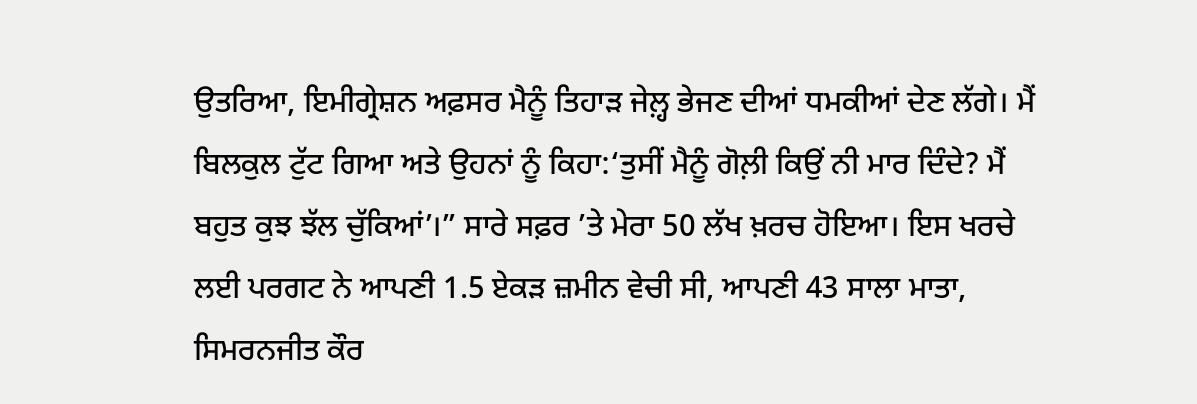ਉਤਰਿਆ, ਇਮੀਗ੍ਰੇਸ਼ਨ ਅਫ਼ਸਰ ਮੈਨੂੰ ਤਿਹਾੜ ਜੇਲ਼੍ਹ ਭੇਜਣ ਦੀਆਂ ਧਮਕੀਆਂ ਦੇਣ ਲੱਗੇ। ਮੈਂ ਬਿਲਕੁਲ ਟੁੱਟ ਗਿਆ ਅਤੇ ਉਹਨਾਂ ਨੂੰ ਕਿਹਾ:‘ਤੁਸੀਂ ਮੈਨੂੰ ਗੋਲ਼ੀ ਕਿਉਂ ਨੀ ਮਾਰ ਦਿੰਦੇ? ਮੈਂ ਬਹੁਤ ਕੁਝ ਝੱਲ ਚੁੱਕਿਆਂ’।” ਸਾਰੇ ਸਫ਼ਰ ’ਤੇ ਮੇਰਾ 50 ਲੱਖ ਖ਼ਰਚ ਹੋਇਆ। ਇਸ ਖਰਚੇ ਲਈ ਪਰਗਟ ਨੇ ਆਪਣੀ 1.5 ਏਕੜ ਜ਼ਮੀਨ ਵੇਚੀ ਸੀ, ਆਪਣੀ 43 ਸਾਲਾ ਮਾਤਾ, ਸਿਮਰਨਜੀਤ ਕੌਰ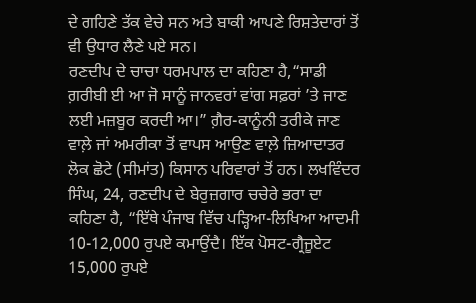ਦੇ ਗਹਿਣੇ ਤੱਕ ਵੇਚੇ ਸਨ ਅਤੇ ਬਾਕੀ ਆਪਣੇ ਰਿਸ਼ਤੇਦਾਰਾਂ ਤੋਂ ਵੀ ਉਧਾਰ ਲੈਣੇ ਪਏ ਸਨ।
ਰਣਦੀਪ ਦੇ ਚਾਚਾ ਧਰਮਪਾਲ ਦਾ ਕਹਿਣਾ ਹੈ,“ਸਾਡੀ ਗ਼ਰੀਬੀ ਈ ਆ ਜੋ ਸਾਨੂੰ ਜਾਨਵਰਾਂ ਵਾਂਗ ਸਫ਼ਰਾਂ ’ਤੇ ਜਾਣ ਲਈ ਮਜ਼ਬੂਰ ਕਰਦੀ ਆ।” ਗ਼ੈਰ-ਕਾਨੂੰਨੀ ਤਰੀਕੇ ਜਾਣ ਵਾਲ਼ੇ ਜਾਂ ਅਮਰੀਕਾ ਤੋਂ ਵਾਪਸ ਆਉਣ ਵਾਲ਼ੇ ਜ਼ਿਆਦਾਤਰ ਲੋਕ ਛੋਟੇ (ਸੀਮਾਂਤ) ਕਿਸਾਨ ਪਰਿਵਾਰਾਂ ਤੋਂ ਹਨ। ਲਖਵਿੰਦਰ ਸਿੰਘ, 24, ਰਣਦੀਪ ਦੇ ਬੇਰੁਜ਼ਗਾਰ ਚਚੇਰੇ ਭਰਾ ਦਾ ਕਹਿਣਾ ਹੈ, “ਇੱਥੇ ਪੰਜਾਬ ਵਿੱਚ ਪੜ੍ਹਿਆ-ਲਿਖਿਆ ਆਦਮੀ 10-12,000 ਰੁਪਏ ਕਮਾਉਂਦੈ। ਇੱਕ ਪੋਸਟ-ਗ੍ਰੈਜੂਏਟ 15,000 ਰੁਪਏ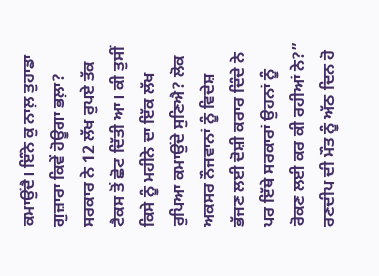ਕਮਾਉਂਦੈ। ਇੰਨੇ ਕੁ ਨਾਲ਼ ਤੁਹਾਡਾ ਗੁਜ਼ਾਰਾ ਕਿਵੇਂ ਹੋਊਗਾ ਭਲ਼ਾ? ਸਰਕਾਰ ਨੇ 12 ਲੱਖ ਰੁਪਏ ਤੱਕ ਟੈਕਸ ਤੋਂ ਛੋਟ ਦਿੱਤੀ ਆ। ਕੀ ਤੁਸੀਂ ਕਿਸੇ ਨੂੰ ਮਹੀਨੇ ਦਾ ਇੱਕ ਲੱਖ ਰੁਪਿਆ ਕਮਾਉਂਦੇ ਸੁਣਿਐ? ਲੋਕ ਅਕਸਰ ਨੌਜਵਾਨਾਂ ਨੂੰ ਵਿਦੇਸ਼ ਭੱਜਣ ਲਈ ਦੋਸ਼ੀ ਕਰਾਰ ਦਿੰਦੇ ਨੇ ਪਰ ਇੱਥੇ ਸਰਕਾਰਾਂ ਉਹਨਾਂ ਨੂੰ ਰੋਕਣ ਲਈ ਕਰ ਕੀ ਰਹੀਆਂ ਨੇ?”
ਰਣਦੀਪ ਦੀ ਮੌਤ ਨੂੰ ਅੱਠ ਦਿਨ ਹੋ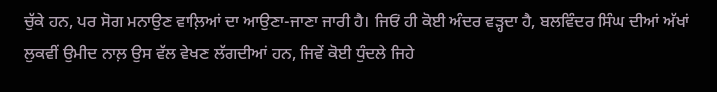ਚੁੱਕੇ ਹਨ, ਪਰ ਸੋਗ ਮਨਾਉਣ ਵਾਲ਼ਿਆਂ ਦਾ ਆਉਣਾ-ਜਾਣਾ ਜਾਰੀ ਹੈ। ਜਿਓਂ ਹੀ ਕੋਈ ਅੰਦਰ ਵੜ੍ਹਦਾ ਹੈ, ਬਲਵਿੰਦਰ ਸਿੰਘ ਦੀਆਂ ਅੱਖਾਂ ਲੁਕਵੀਂ ਉਮੀਦ ਨਾਲ਼ ਉਸ ਵੱਲ ਵੇਖਣ ਲੱਗਦੀਆਂ ਹਨ, ਜਿਵੇਂ ਕੋਈ ਧੁੰਦਲੇ ਜਿਹੇ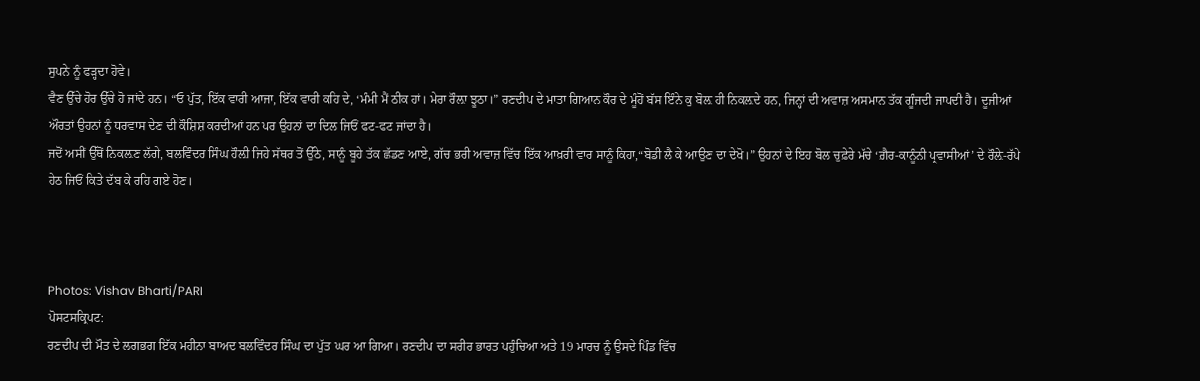ਸੁਪਨੇ ਨੂੰ ਫੜ੍ਹਦਾ ਹੋਵੇ।
ਵੈਣ ਉੱਚੇ ਹੋਰ ਉੱਚੇ ਹੋ ਜਾਂਦੇ ਹਨ। “ਓ ਪੁੱਤ, ਇੱਕ ਵਾਰੀ ਆਜਾ, ਇੱਕ ਵਾਰੀ ਕਹਿ ਦੇ, ‘ਮੰਮੀ ਮੈਂ ਠੀਕ ਹਾਂ। ਮੇਰਾ ਰੌਲ਼ਾ ਝੂਠਾ।” ਰਣਦੀਪ ਦੇ ਮਾਤਾ ਗਿਆਨ ਕੌਰ ਦੇ ਮੂੰਹੋਂ ਬੱਸ ਇੰਨੇ ਕੁ ਬੋਲ਼ ਹੀ ਨਿਕਲ਼ਦੇ ਹਨ, ਜਿਨ੍ਹਾਂ ਦੀ ਅਵਾਜ਼ ਅਸਮਾਨ ਤੱਕ ਗੂੰਜਦੀ ਜਾਪਦੀ ਹੈ। ਦੂਜੀਆਂ ਔਰਤਾਂ ਉਹਨਾਂ ਨੂੰ ਧਰਵਾਸ ਦੇਣ ਦੀ ਕੌਸ਼ਿਸ਼ ਕਰਦੀਆਂ ਹਨ ਪਰ ਉਹਨਾਂ ਦਾ ਦਿਲ ਜਿਓਂ ਫਟ-ਫਟ ਜਾਂਦਾ ਹੈ।
ਜਦੋਂ ਅਸੀਂ ਉੱਥੋਂ ਨਿਕਲ਼ਣ ਲੱਗੇ, ਬਲਵਿੰਦਰ ਸਿੰਘ ਹੌਲ਼ੀ ਜਿਹੇ ਸੱਥਰ ਤੋਂ ਉੱਠੇ, ਸਾਨੂੰ ਬੂਹੇ ਤੱਕ ਛੱਡਣ ਆਏ, ਗੱਚ ਭਰੀ ਅਵਾਜ਼ ਵਿੱਚ ਇੱਕ ਆਖ਼ਰੀ ਵਾਰ ਸਾਨੂੰ ਕਿਹਾ,“ਬੋਡੀ ਲੈ ਕੇ ਆਉਣ ਦਾ ਦੇਖੋ।” ਉਹਨਾਂ ਦੇ ਇਹ ਬੋਲ ਚੁਫ਼ੇਰੇ ਮੱਚੇ ‘ਗ਼ੈਰ-ਕਾਨੂੰਨੀ ਪ੍ਰਵਾਸੀਆਂ’ ਦੇ ਰੌਲ਼ੇ-ਰੱਪੇ ਹੇਠ ਜਿਓਂ ਕਿਤੇ ਦੱਬ ਕੇ ਰਹਿ ਗਏ ਹੋਣ।



Photos: Vishav Bharti/PARI
ਪੋਸਟਸਕ੍ਰਿਪਟ:
ਰਣਦੀਪ ਦੀ ਮੌਤ ਦੇ ਲਗਭਗ ਇੱਕ ਮਹੀਨਾ ਬਾਅਦ ਬਲਵਿੰਦਰ ਸਿੰਘ ਦਾ ਪੁੱਤ ਘਰ ਆ ਗਿਆ। ਰਣਦੀਪ ਦਾ ਸਰੀਰ ਭਾਰਤ ਪਹੁੰਚਿਆ ਅਤੇ 19 ਮਾਰਚ ਨੂੰ ਉਸਦੇ ਪਿੰਡ ਵਿੱਚ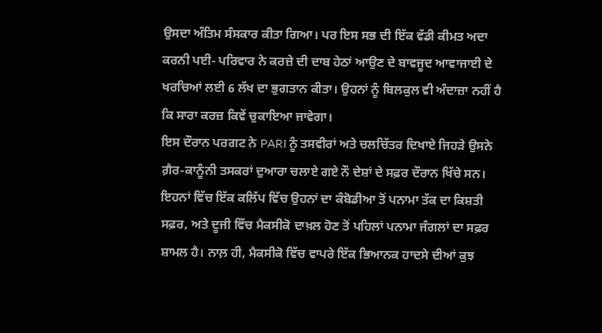ਉਸਦਾ ਅੰਤਿਮ ਸੰਸਕਾਰ ਕੀਤਾ ਗਿਆ। ਪਰ ਇਸ ਸਭ ਦੀ ਇੱਕ ਵੱਡੀ ਕੀਮਤ ਅਦਾ ਕਰਨੀ ਪਈ- ਪਰਿਵਾਰ ਨੇ ਕਰਜ਼ੇ ਦੀ ਦਾਬ ਹੇਠਾਂ ਆਉਣ ਦੇ ਬਾਵਜੂਦ ਆਵਾਜਾਈ ਦੇ ਖਰਚਿਆਂ ਲਈ 6 ਲੱਖ ਦਾ ਭੁਗਤਾਨ ਕੀਤਾ। ਉਹਨਾਂ ਨੂੰ ਬਿਲਕੁਲ ਵੀ ਅੰਦਾਜ਼ਾ ਨਹੀਂ ਹੈ ਕਿ ਸਾਰਾ ਕਰਜ਼ ਕਿਵੇਂ ਚੁਕਾਇਆ ਜਾਵੇਗਾ।
ਇਸ ਦੌਰਾਨ ਪਰਗਟ ਨੇ PARI ਨੂੰ ਤਸਵੀਰਾਂ ਅਤੇ ਚਲਚਿੱਤਰ ਦਿਖਾਏ ਜਿਹੜੇ ਉਸਨੇ ਗ਼ੈਰ-ਕਾਨੂੰਨੀ ਤਸਕਰਾਂ ਦੁਆਰਾ ਚਲਾਏ ਗਏ ਨੌ ਦੇਸ਼ਾਂ ਦੇ ਸਫ਼ਰ ਦੌਰਾਨ ਖਿੱਚੇ ਸਨ। ਇਹਨਾਂ ਵਿੱਚ ਇੱਕ ਕਲਿੱਪ ਵਿੱਚ ਉਹਨਾਂ ਦਾ ਕੰਬੋਡੀਆ ਤੋਂ ਪਨਾਮਾ ਤੱਕ ਦਾ ਕਿਸ਼ਤੀ ਸਫ਼ਰ, ਅਤੇ ਦੂਜੀ ਵਿੱਚ ਮੈਕਸੀਕੋ ਦਾਖ਼ਲ ਹੋਣ ਤੋਂ ਪਹਿਲਾਂ ਪਨਾਮਾ ਜੰਗਲਾਂ ਦਾ ਸਫ਼ਰ ਸ਼ਾਮਲ ਹੈ। ਨਾਲ਼ ਹੀ, ਮੈਕਸੀਕੋ ਵਿੱਚ ਵਾਪਰੇ ਇੱਕ ਭਿਆਨਕ ਹਾਦਸੇ ਦੀਆਂ ਕੁਝ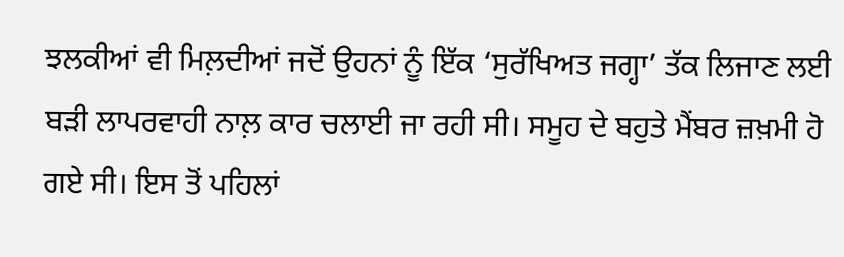ਝਲਕੀਆਂ ਵੀ ਮਿਲ਼ਦੀਆਂ ਜਦੋਂ ਉਹਨਾਂ ਨੂੰ ਇੱਕ ‘ਸੁਰੱਖਿਅਤ ਜਗ੍ਹਾ’ ਤੱਕ ਲਿਜਾਣ ਲਈ ਬੜੀ ਲਾਪਰਵਾਹੀ ਨਾਲ਼ ਕਾਰ ਚਲਾਈ ਜਾ ਰਹੀ ਸੀ। ਸਮੂਹ ਦੇ ਬਹੁਤੇ ਮੈਂਬਰ ਜ਼ਖ਼ਮੀ ਹੋ ਗਏ ਸੀ। ਇਸ ਤੋਂ ਪਹਿਲਾਂ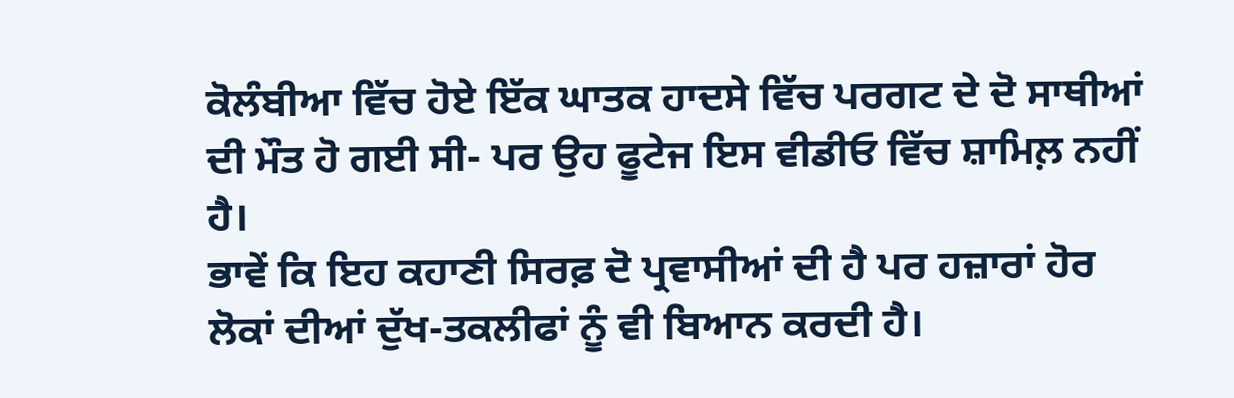ਕੋਲੰਬੀਆ ਵਿੱਚ ਹੋਏ ਇੱਕ ਘਾਤਕ ਹਾਦਸੇ ਵਿੱਚ ਪਰਗਟ ਦੇ ਦੋ ਸਾਥੀਆਂ ਦੀ ਮੌਤ ਹੋ ਗਈ ਸੀ- ਪਰ ਉਹ ਫੂਟੇਜ ਇਸ ਵੀਡੀਓ ਵਿੱਚ ਸ਼ਾਮਿਲ਼ ਨਹੀਂ ਹੈ।
ਭਾਵੇਂ ਕਿ ਇਹ ਕਹਾਣੀ ਸਿਰਫ਼ ਦੋ ਪ੍ਰਵਾਸੀਆਂ ਦੀ ਹੈ ਪਰ ਹਜ਼ਾਰਾਂ ਹੋਰ ਲੋਕਾਂ ਦੀਆਂ ਦੁੱਖ-ਤਕਲੀਫਾਂ ਨੂੰ ਵੀ ਬਿਆਨ ਕਰਦੀ ਹੈ।